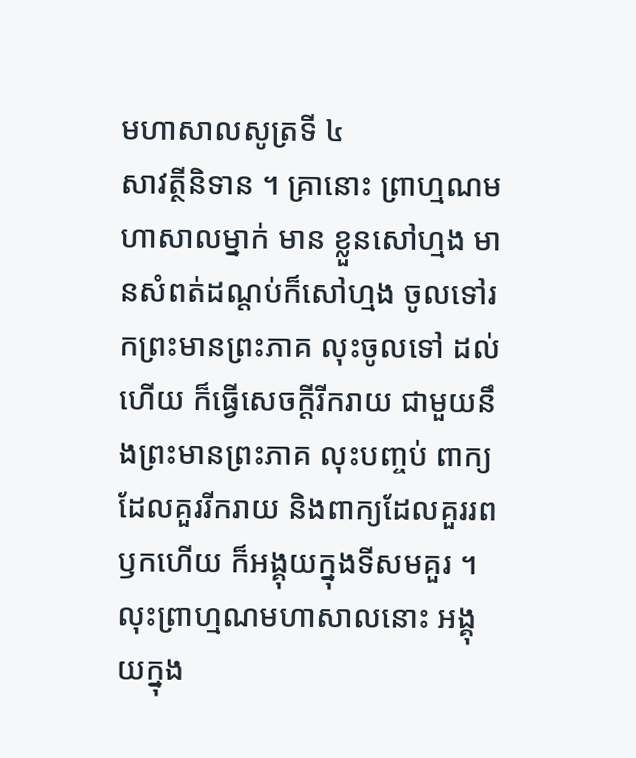មហាសាលសូត្រទី ៤
សាវត្ថីនិទាន ។ គ្រានោះ ព្រាហ្មណមហាសាលម្នាក់ មាន ខ្លួនសៅហ្មង មានសំពត់ដណ្តប់ក៏សៅហ្មង ចូលទៅរកព្រះមានព្រះភាគ លុះចូលទៅ ដល់ហើយ ក៏ធ្វើសេចក្តីរីករាយ ជាមួយនឹងព្រះមានព្រះភាគ លុះបញ្ចប់ ពាក្យដែលគួររីករាយ និងពាក្យដែលគួររពឫកហើយ ក៏អង្គុយក្នុងទីសមគួរ ។ លុះព្រាហ្មណមហាសាលនោះ អង្គុយក្នុង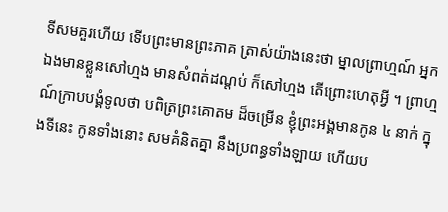ទីសមគួរហើយ ទើបព្រះមានព្រះភាគ ត្រាស់យ៉ាងនេះថា ម្នាលព្រាហ្មណ៍ អ្នកឯងមានខ្លួនសៅហ្មង មានសំពត់ដណ្តប់ ក៏សៅហ្មង តើព្រោះហេតុអ្វី ។ ព្រាហ្មណ៍ក្រាបបង្គំទូលថា បពិត្រព្រះគោតម ដ៏ចម្រើន ខ្ញុំព្រះអង្គមានកូន ៤ នាក់ ក្នុងទីនេះ កូនទាំងនោះ សមគំនិតគ្នា នឹងប្រពន្ធទាំងឡាយ ហើយប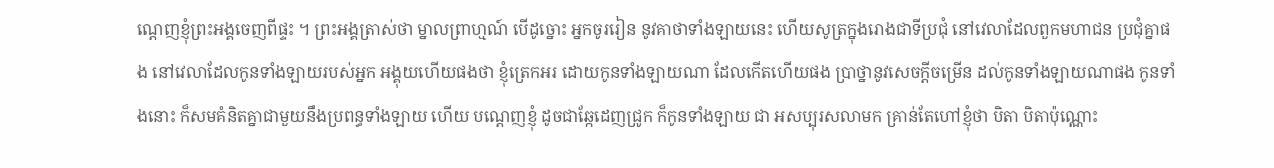ណ្តេញខ្ញុំព្រះអង្គចេញពីផ្ទះ ។ ព្រះអង្គត្រាស់ថា ម្នាលព្រាហ្មណ៍ បើដូច្នោះ អ្នកចូររៀន នូវគាថាទាំងឡាយនេះ ហើយសូត្រក្នុងរោងជាទីប្រជុំ នៅវេលាដែលពួកមហាជន ប្រជុំគ្នាផង នៅវេលាដែលកូនទាំងឡាយរបស់អ្នក អង្គុយហើយផងថា ខ្ញុំត្រេកអរ ដោយកូនទាំងឡាយណា ដែលកើតហើយផង ប្រាថ្នានូវសេចក្តីចម្រើន ដល់កូនទាំងឡាយណាផង កូនទាំងនោះ ក៏សមគំនិតគ្នាជាមួយនឹងប្រពន្ធទាំងឡាយ ហើយ បណ្តេញខ្ញុំ ដូចជាឆ្កែដេញជ្រូក ក៏កូនទាំងឡាយ ជា អសប្បុរសលាមក គ្រាន់តែហៅខ្ញុំថា បិតា បិតាប៉ុណ្ណោះ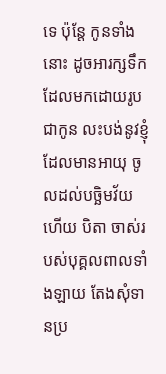ទេ ប៉ុន្តែ កូនទាំងនោះ ដូចអារក្សទឹក ដែលមកដោយរូបជាកូន លះបង់នូវខ្ញុំដែលមានអាយុ ចូលដល់បច្ឆិមវ័យហើយ បិតា ចាស់របស់បុគ្គលពាលទាំងឡាយ តែងសុំទានប្រ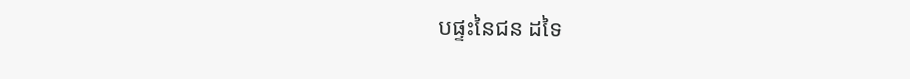បផ្ទះនៃជន ដទៃ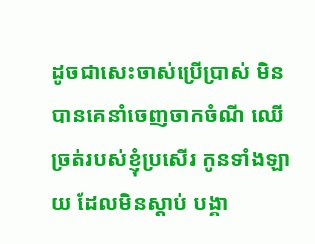ដូចជាសេះចាស់ប្រើប្រាស់ មិនបានគេនាំចេញចាកចំណី ឈើច្រត់របស់ខ្ញុំប្រសើរ កូនទាំងឡាយ ដែលមិនស្តាប់ បង្គា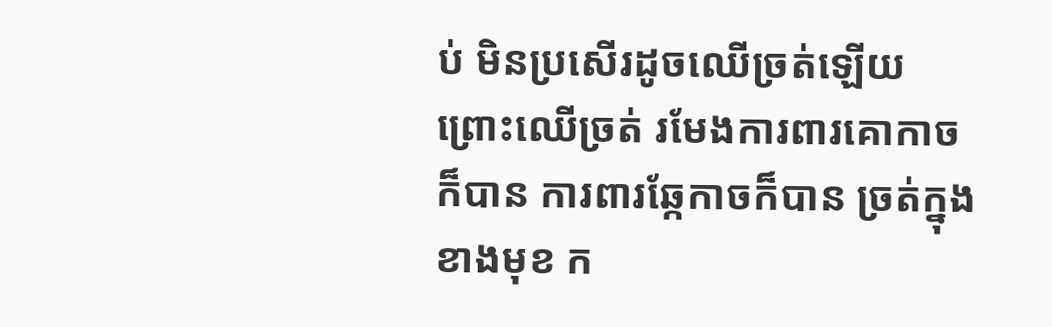ប់ មិនប្រសើរដូចឈើច្រត់ឡើយ ព្រោះឈើច្រត់ រមែងការពារគោកាចក៏បាន ការពារឆ្កែកាចក៏បាន ច្រត់ក្នុង ខាងមុខ ក